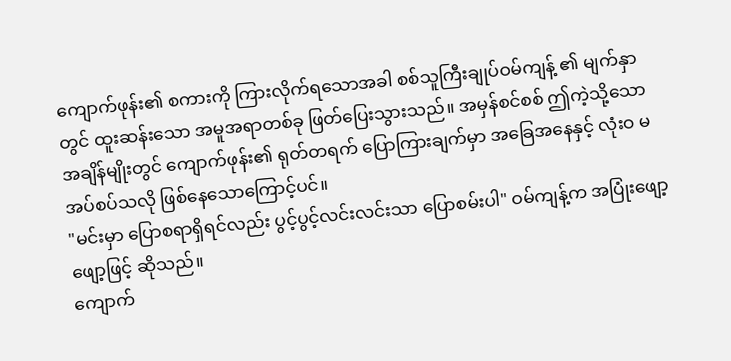ကျောက်ဖုန်း၏ စကားကို ကြားလိုက်ရသောအခါ စစ်သူကြီးချုပ်ဝမ်ကျန့် ၏ မျက်နှာတွင် ထူးဆန်းသော အမူအရာတစ်ခု ဖြတ်ပြေးသွားသည်။ အမှန်စင်စစ် ဤကဲ့သို့သော အချိန်မျိုးတွင် ကျောက်ဖုန်း၏ ရုတ်တရက် ပြောကြားချက်မှာ အခြေအနေနှင့် လုံးဝ မအပ်စပ်သလို ဖြစ်နေသောကြောင့်ပင်။
"မင်းမှာ ပြောစရာရှိရင်လည်း ပွင့်ပွင့်လင်းလင်းသာ ပြောစမ်းပါ" ဝမ်ကျန့်က အပြုံးဖျော့ဖျော့ဖြင့် ဆိုသည်။
ကျောက်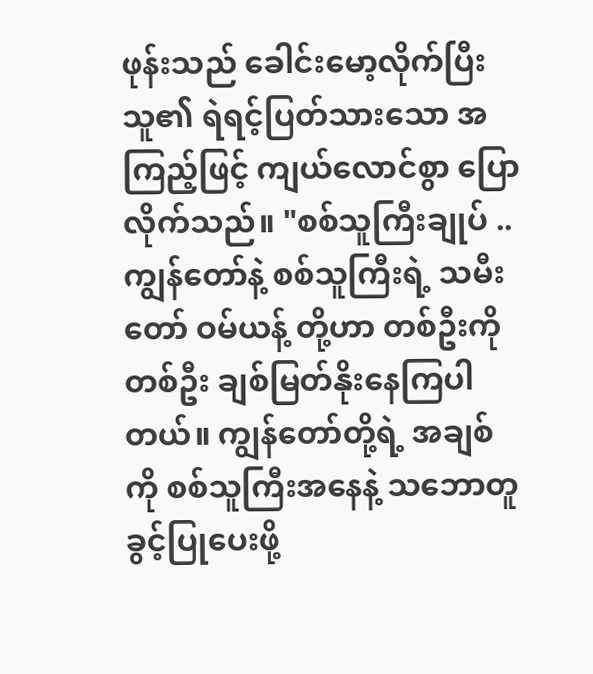ဖုန်းသည် ခေါင်းမော့လိုက်ပြီး သူ၏ ရဲရင့်ပြတ်သားသော အကြည့်ဖြင့် ကျယ်လောင်စွာ ပြောလိုက်သည်။ "စစ်သူကြီးချုပ် .. ကျွန်တော်နဲ့ စစ်သူကြီးရဲ့ သမီးတော် ဝမ်ယန့် တို့ဟာ တစ်ဦးကိုတစ်ဦး ချစ်မြတ်နိုးနေကြပါတယ်။ ကျွန်တော်တို့ရဲ့ အချစ်ကို စစ်သူကြီးအနေနဲ့ သဘောတူခွင့်ပြုပေးဖို့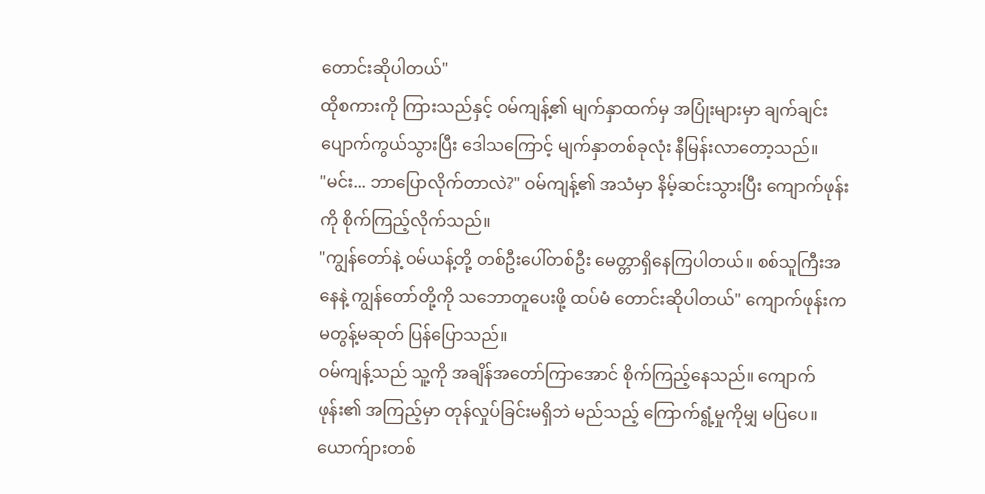တောင်းဆိုပါတယ်"
ထိုစကားကို ကြားသည်နှင့် ဝမ်ကျန့်၏ မျက်နှာထက်မှ အပြုံးများမှာ ချက်ချင်း ပျောက်ကွယ်သွားပြီး ဒေါသကြောင့် မျက်နှာတစ်ခုလုံး နီမြန်းလာတော့သည်။
"မင်း... ဘာပြောလိုက်တာလဲ?" ဝမ်ကျန့်၏ အသံမှာ နိမ့်ဆင်းသွားပြီး ကျောက်ဖုန်းကို စိုက်ကြည့်လိုက်သည်။
"ကျွန်တော်နဲ့ ဝမ်ယန့်တို့ တစ်ဦးပေါ်တစ်ဦး မေတ္တာရှိနေကြပါတယ်။ စစ်သူကြီးအနေနဲ့ ကျွန်တော်တို့ကို သဘောတူပေးဖို့ ထပ်မံ တောင်းဆိုပါတယ်" ကျောက်ဖုန်းက မတွန့်မဆုတ် ပြန်ပြောသည်။
ဝမ်ကျန့်သည် သူ့ကို အချိန်အတော်ကြာအောင် စိုက်ကြည့်နေသည်။ ကျောက်ဖုန်း၏ အကြည့်မှာ တုန်လှုပ်ခြင်းမရှိဘဲ မည်သည့် ကြောက်ရွံ့မှုကိုမျှ မပြပေ။ ယောက်ျားတစ်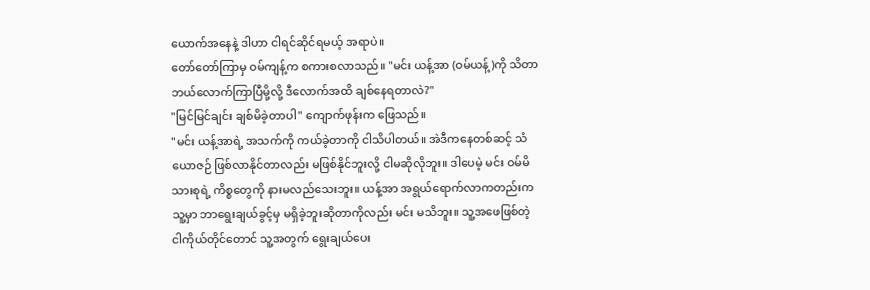ယောက်အနေနဲ့ ဒါဟာ ငါရင်ဆိုင်ရမယ့် အရာပဲ။
တော်တော်ကြာမှ ဝမ်ကျန့်က စကားစလာသည်။ "မင်း ယန့်အာ (ဝမ်ယန့်)ကို သိတာ ဘယ်လောက်ကြာပြီမို့လို့ ဒီလောက်အထိ ချစ်နေရတာလဲ?"
"မြင်မြင်ချင်း ချစ်မိခဲ့တာပါ" ကျောက်ဖုန်းက ဖြေသည်။
"မင်း ယန့်အာရဲ့ အသက်ကို ကယ်ခဲ့တာကို ငါသိပါတယ်။ အဲဒီကနေတစ်ဆင့် သံယောဇဉ် ဖြစ်လာနိုင်တာလည်း မဖြစ်နိုင်ဘူးလို့ ငါမဆိုလိုဘူး။ ဒါပေမဲ့ မင်း ဝမ်မိသားစုရဲ့ ကိစ္စတွေကို နားမလည်သေးဘူး။ ယန့်အာ အရွယ်ရောက်လာကတည်းက သူ့မှာ ဘာရွေးချယ်ခွင့်မှ မရှိခဲ့ဘူးဆိုတာကိုလည်း မင်း မသိဘူး။ သူ့အဖေဖြစ်တဲ့ ငါကိုယ်တိုင်တောင် သူ့အတွက် ရွေးချယ်ပေး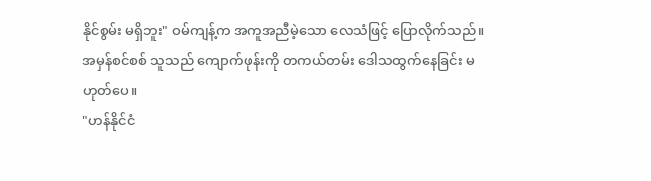နိုင်စွမ်း မရှိဘူး" ဝမ်ကျန့်က အကူအညီမဲ့သော လေသံဖြင့် ပြောလိုက်သည်။
အမှန်စင်စစ် သူသည် ကျောက်ဖုန်းကို တကယ်တမ်း ဒေါသထွက်နေခြင်း မဟုတ်ပေ။
"ဟန်နိုင်ငံ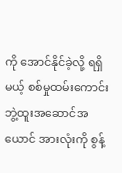ကို အောင်နိုင်ခဲ့လို့ ရရှိမယ့် စစ်မှုထမ်းကောင်း ဘွဲ့ထူးအဆောင်အယောင် အားလုံးကို စွန့်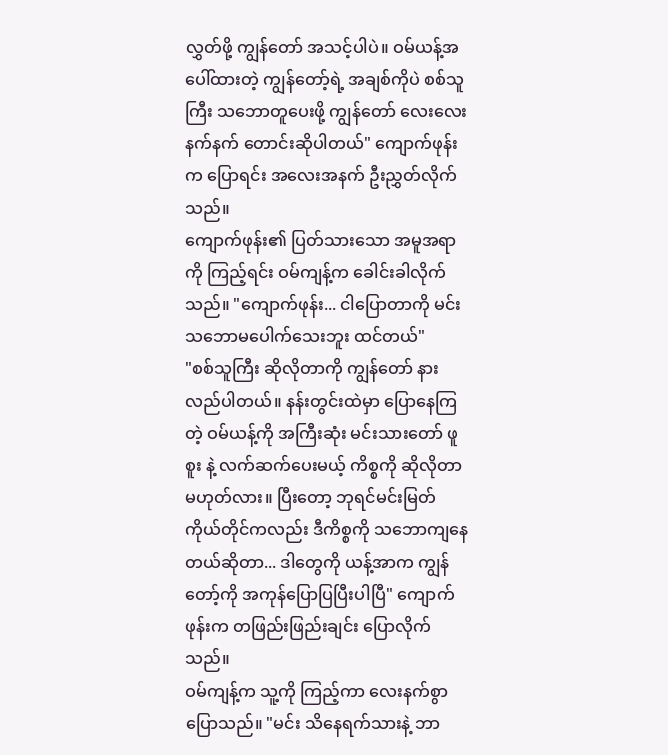လွှတ်ဖို့ ကျွန်တော် အသင့်ပါပဲ။ ဝမ်ယန့်အပေါ်ထားတဲ့ ကျွန်တော့်ရဲ့ အချစ်ကိုပဲ စစ်သူကြီး သဘောတူပေးဖို့ ကျွန်တော် လေးလေးနက်နက် တောင်းဆိုပါတယ်" ကျောက်ဖုန်းက ပြောရင်း အလေးအနက် ဦးညွှတ်လိုက်သည်။
ကျောက်ဖုန်း၏ ပြတ်သားသော အမူအရာကို ကြည့်ရင်း ဝမ်ကျန့်က ခေါင်းခါလိုက်သည်။ "ကျောက်ဖုန်း... ငါပြောတာကို မင်း သဘောမပေါက်သေးဘူး ထင်တယ်"
"စစ်သူကြီး ဆိုလိုတာကို ကျွန်တော် နားလည်ပါတယ်။ နန်းတွင်းထဲမှာ ပြောနေကြတဲ့ ဝမ်ယန့်ကို အကြီးဆုံး မင်းသားတော် ဖူစူး နဲ့ လက်ဆက်ပေးမယ့် ကိစ္စကို ဆိုလိုတာ မဟုတ်လား။ ပြီးတော့ ဘုရင်မင်းမြတ် ကိုယ်တိုင်ကလည်း ဒီကိစ္စကို သဘောကျနေတယ်ဆိုတာ... ဒါတွေကို ယန့်အာက ကျွန်တော့်ကို အကုန်ပြောပြပြီးပါပြီ" ကျောက်ဖုန်းက တဖြည်းဖြည်းချင်း ပြောလိုက်သည်။
ဝမ်ကျန့်က သူ့ကို ကြည့်ကာ လေးနက်စွာ ပြောသည်။ "မင်း သိနေရက်သားနဲ့ ဘာ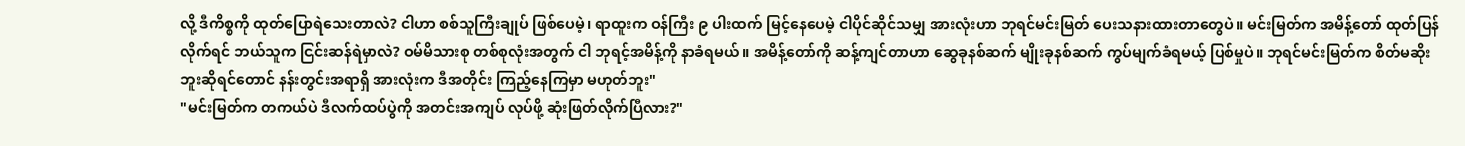လို့ ဒီကိစ္စကို ထုတ်ပြောရဲသေးတာလဲ? ငါဟာ စစ်သူကြီးချုပ် ဖြစ်ပေမဲ့၊ ရာထူးက ဝန်ကြီး ၉ ပါးထက် မြင့်နေပေမဲ့ ငါပိုင်ဆိုင်သမျှ အားလုံးဟာ ဘုရင်မင်းမြတ် ပေးသနားထားတာတွေပဲ။ မင်းမြတ်က အမိန့်တော် ထုတ်ပြန်လိုက်ရင် ဘယ်သူက ငြင်းဆန်ရဲမှာလဲ? ဝမ်မိသားစု တစ်စုလုံးအတွက် ငါ ဘုရင့်အမိန့်ကို နာခံရမယ်။ အမိန့်တော်ကို ဆန့်ကျင်တာဟာ ဆွေခုနစ်ဆက် မျိုးခုနစ်ဆက် ကွပ်မျက်ခံရမယ့် ပြစ်မှုပဲ။ ဘုရင်မင်းမြတ်က စိတ်မဆိုးဘူးဆိုရင်တောင် နန်းတွင်းအရာရှိ အားလုံးက ဒီအတိုင်း ကြည့်နေကြမှာ မဟုတ်ဘူး"
"မင်းမြတ်က တကယ်ပဲ ဒီလက်ထပ်ပွဲကို အတင်းအကျပ် လုပ်ဖို့ ဆုံးဖြတ်လိုက်ပြီလား?"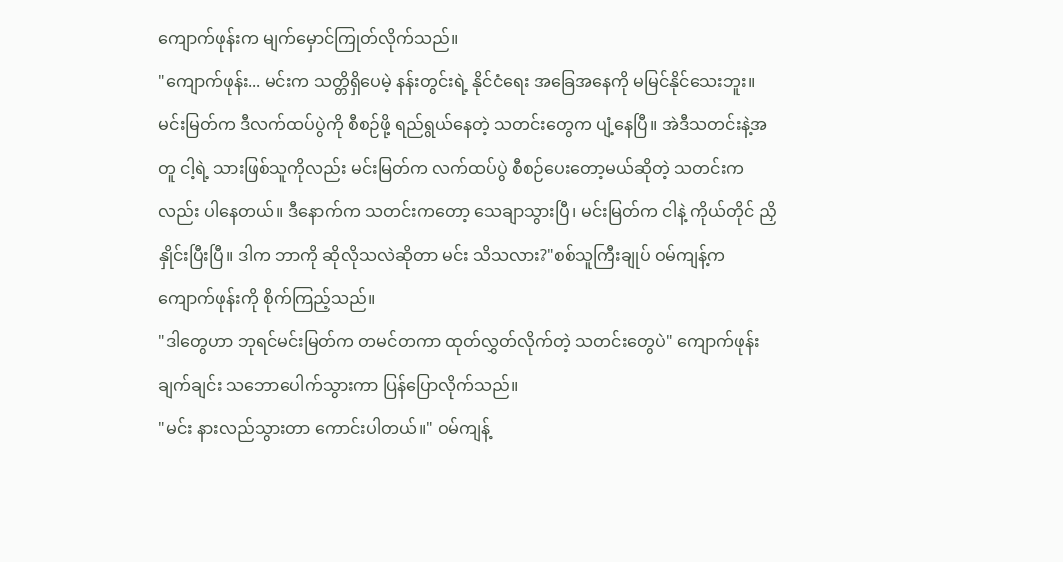ကျောက်ဖုန်းက မျက်မှောင်ကြုတ်လိုက်သည်။
"ကျောက်ဖုန်း... မင်းက သတ္တိရှိပေမဲ့ နန်းတွင်းရဲ့ နိုင်ငံရေး အခြေအနေကို မမြင်နိုင်သေးဘူး။ မင်းမြတ်က ဒီလက်ထပ်ပွဲကို စီစဉ်ဖို့ ရည်ရွယ်နေတဲ့ သတင်းတွေက ပျံ့နေပြီ။ အဲဒီသတင်းနဲ့အတူ ငါ့ရဲ့ သားဖြစ်သူကိုလည်း မင်းမြတ်က လက်ထပ်ပွဲ စီစဉ်ပေးတော့မယ်ဆိုတဲ့ သတင်းကလည်း ပါနေတယ်။ ဒီနောက်က သတင်းကတော့ သေချာသွားပြီ၊ မင်းမြတ်က ငါနဲ့ ကိုယ်တိုင် ညှိနှိုင်းပြီးပြီ။ ဒါက ဘာကို ဆိုလိုသလဲဆိုတာ မင်း သိသလား?"စစ်သူကြီးချုပ် ဝမ်ကျန့်က ကျောက်ဖုန်းကို စိုက်ကြည့်သည်။
"ဒါတွေဟာ ဘုရင်မင်းမြတ်က တမင်တကာ ထုတ်လွှတ်လိုက်တဲ့ သတင်းတွေပဲ" ကျောက်ဖုန်း ချက်ချင်း သဘောပေါက်သွားကာ ပြန်ပြောလိုက်သည်။
"မင်း နားလည်သွားတာ ကောင်းပါတယ်။" ဝမ်ကျန့်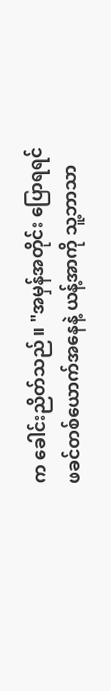က ခေါင်းညိတ်သည်။ "အမှန်အတိုင်း ပြောရရင် ဖခင်တစ်ယောက်အနေနဲ့ ယန့်အာကို သူ့ဘာသာ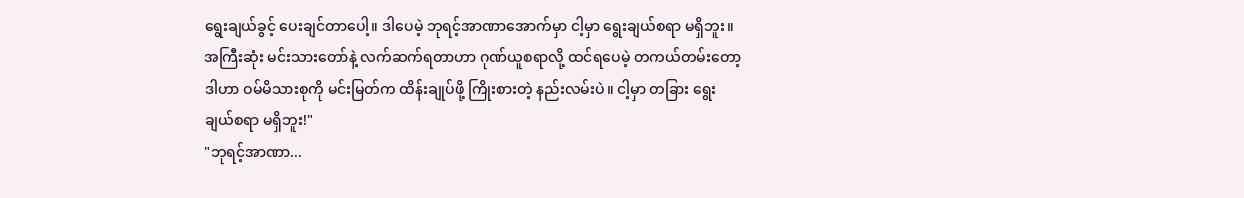ရွေးချယ်ခွင့် ပေးချင်တာပေါ့။ ဒါပေမဲ့ ဘုရင့်အာဏာအောက်မှာ ငါ့မှာ ရွေးချယ်စရာ မရှိဘူး။ အကြီးဆုံး မင်းသားတော်နဲ့ လက်ဆက်ရတာဟာ ဂုဏ်ယူစရာလို့ ထင်ရပေမဲ့ တကယ်တမ်းတော့ ဒါဟာ ဝမ်မိသားစုကို မင်းမြတ်က ထိန်းချုပ်ဖို့ ကြိုးစားတဲ့ နည်းလမ်းပဲ။ ငါ့မှာ တခြား ရွေးချယ်စရာ မရှိဘူး!"
"ဘုရင့်အာဏာ...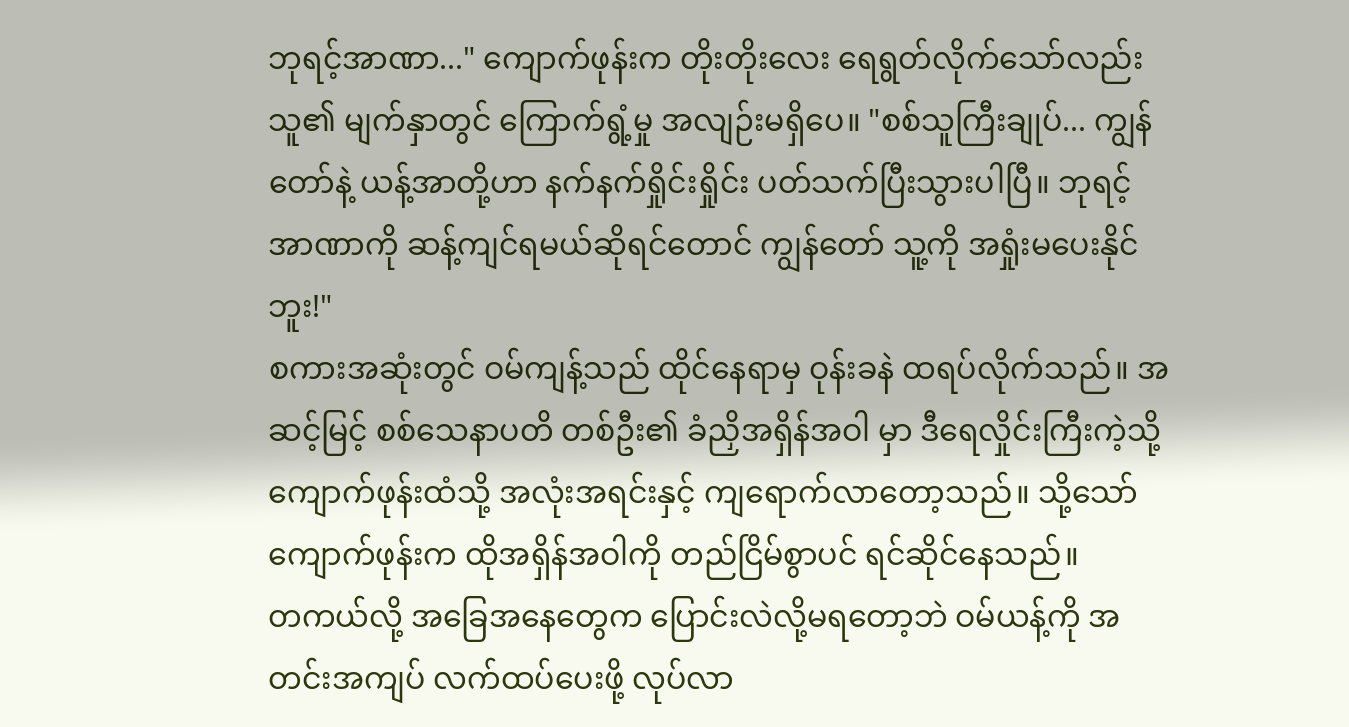ဘုရင့်အာဏာ..." ကျောက်ဖုန်းက တိုးတိုးလေး ရေရွတ်လိုက်သော်လည်း သူ၏ မျက်နှာတွင် ကြောက်ရွံ့မှု အလျဉ်းမရှိပေ။ "စစ်သူကြီးချုပ်... ကျွန်တော်နဲ့ ယန့်အာတို့ဟာ နက်နက်ရှိုင်းရှိုင်း ပတ်သက်ပြီးသွားပါပြီ။ ဘုရင့်အာဏာကို ဆန့်ကျင်ရမယ်ဆိုရင်တောင် ကျွန်တော် သူ့ကို အရှုံးမပေးနိုင်ဘူး!"
စကားအဆုံးတွင် ဝမ်ကျန့်သည် ထိုင်နေရာမှ ဝုန်းခနဲ ထရပ်လိုက်သည်။ အဆင့်မြင့် စစ်သေနာပတိ တစ်ဦး၏ ခံညှိအရှိန်အဝါ မှာ ဒီရေလှိုင်းကြီးကဲ့သို့ ကျောက်ဖုန်းထံသို့ အလုံးအရင်းနှင့် ကျရောက်လာတော့သည်။ သို့သော် ကျောက်ဖုန်းက ထိုအရှိန်အဝါကို တည်ငြိမ်စွာပင် ရင်ဆိုင်နေသည်။
တကယ်လို့ အခြေအနေတွေက ပြောင်းလဲလို့မရတော့ဘဲ ဝမ်ယန့်ကို အတင်းအကျပ် လက်ထပ်ပေးဖို့ လုပ်လာ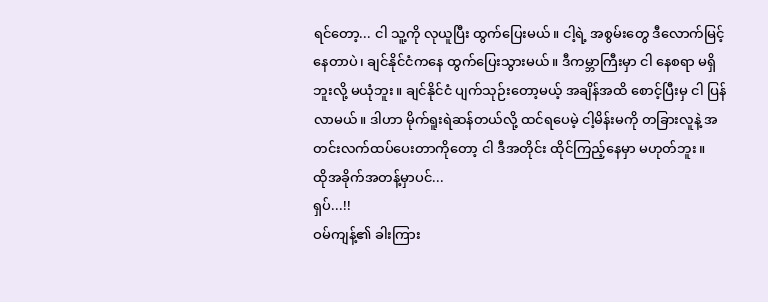ရင်တော့... ငါ သူ့ကို လုယူပြီး ထွက်ပြေးမယ်။ ငါ့ရဲ့ အစွမ်းတွေ ဒီလောက်မြင့်နေတာပဲ၊ ချင်နိုင်ငံကနေ ထွက်ပြေးသွားမယ်။ ဒီကမ္ဘာကြီးမှာ ငါ နေစရာ မရှိဘူးလို့ မယုံဘူး။ ချင်နိုင်ငံ ပျက်သုဉ်းတော့မယ့် အချိန်အထိ စောင့်ပြီးမှ ငါ ပြန်လာမယ်။ ဒါဟာ မိုက်ရူးရဲဆန်တယ်လို့ ထင်ရပေမဲ့ ငါ့မိန်းမကို တခြားလူနဲ့ အတင်းလက်ထပ်ပေးတာကိုတော့ ငါ ဒီအတိုင်း ထိုင်ကြည့်နေမှာ မဟုတ်ဘူး။
ထိုအခိုက်အတန့်မှာပင်...
ရှပ်...!!
ဝမ်ကျန့်၏ ခါးကြား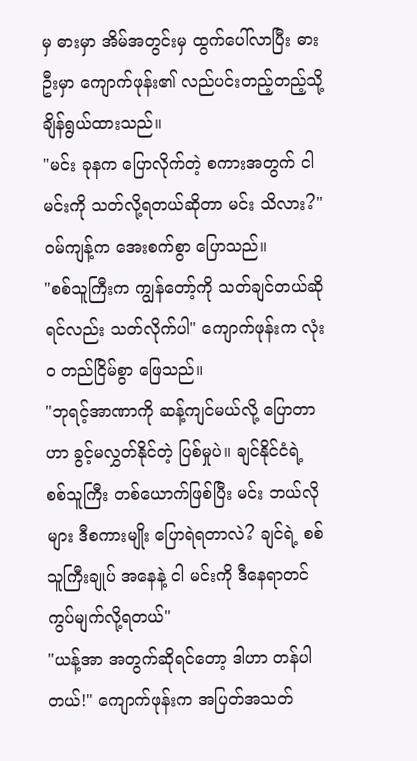မှ ဓားမှာ အိမ်အတွင်းမှ ထွက်ပေါ်လာပြီး ဓားဦးမှာ ကျောက်ဖုန်း၏ လည်ပင်းတည့်တည့်သို့ ချိန်ရွယ်ထားသည်။
"မင်း ခုနက ပြောလိုက်တဲ့ စကားအတွက် ငါ မင်းကို သတ်လို့ရတယ်ဆိုတာ မင်း သိလား?" ဝမ်ကျန့်က အေးစက်စွာ ပြောသည်။
"စစ်သူကြီးက ကျွန်တော့်ကို သတ်ချင်တယ်ဆိုရင်လည်း သတ်လိုက်ပါ" ကျောက်ဖုန်းက လုံးဝ တည်ငြိမ်စွာ ဖြေသည်။
"ဘုရင့်အာဏာကို ဆန့်ကျင်မယ်လို့ ပြောတာဟာ ခွင့်မလွှတ်နိုင်တဲ့ ပြစ်မှုပဲ။ ချင်နိုင်ငံရဲ့ စစ်သူကြီး တစ်ယောက်ဖြစ်ပြီး မင်း ဘယ်လိုများ ဒီစကားမျိုး ပြောရဲရတာလဲ? ချင်ရဲ့ စစ်သူကြီးချုပ် အနေနဲ့ ငါ မင်းကို ဒီနေရာတင် ကွပ်မျက်လို့ရတယ်"
"ယန့်အာ အတွက်ဆိုရင်တော့ ဒါဟာ တန်ပါတယ်!" ကျောက်ဖုန်းက အပြတ်အသတ်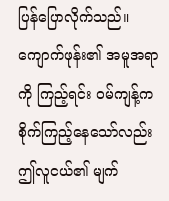ပြန်ပြောလိုက်သည်။
ကျောက်ဖုန်း၏ အမူအရာကို ကြည့်ရင်း ဝမ်ကျန့်က စိုက်ကြည့်နေသော်လည်း ဤလူငယ်၏ မျက်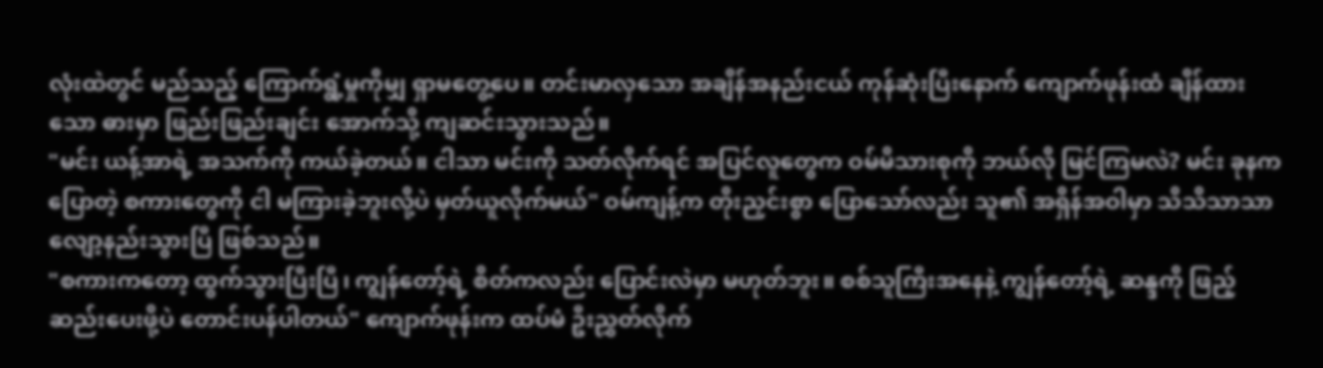လုံးထဲတွင် မည်သည့် ကြောက်ရွံ့မှုကိုမျှ ရှာမတွေ့ပေ။ တင်းမာလှသော အချိန်အနည်းငယ် ကုန်ဆုံးပြီးနောက် ကျောက်ဖုန်းထံ ချိန်ထားသော ဓားမှာ ဖြည်းဖြည်းချင်း အောက်သို့ ကျဆင်းသွားသည်။
"မင်း ယန့်အာရဲ့ အသက်ကို ကယ်ခဲ့တယ်။ ငါသာ မင်းကို သတ်လိုက်ရင် အပြင်လူတွေက ဝမ်မိသားစုကို ဘယ်လို မြင်ကြမလဲ? မင်း ခုနက ပြောတဲ့ စကားတွေကို ငါ မကြားခဲ့ဘူးလို့ပဲ မှတ်ယူလိုက်မယ်" ဝမ်ကျန့်က တိုးညှင်းစွာ ပြောသော်လည်း သူ၏ အရှိန်အဝါမှာ သိသိသာသာ လျော့နည်းသွားပြီ ဖြစ်သည်။
"စကားကတော့ ထွက်သွားပြီးပြီ၊ ကျွန်တော့်ရဲ့ စိတ်ကလည်း ပြောင်းလဲမှာ မဟုတ်ဘူး။ စစ်သူကြီးအနေနဲ့ ကျွန်တော့်ရဲ့ ဆန္ဒကို ဖြည့်ဆည်းပေးဖို့ပဲ တောင်းပန်ပါတယ်" ကျောက်ဖုန်းက ထပ်မံ ဦးညွှတ်လိုက်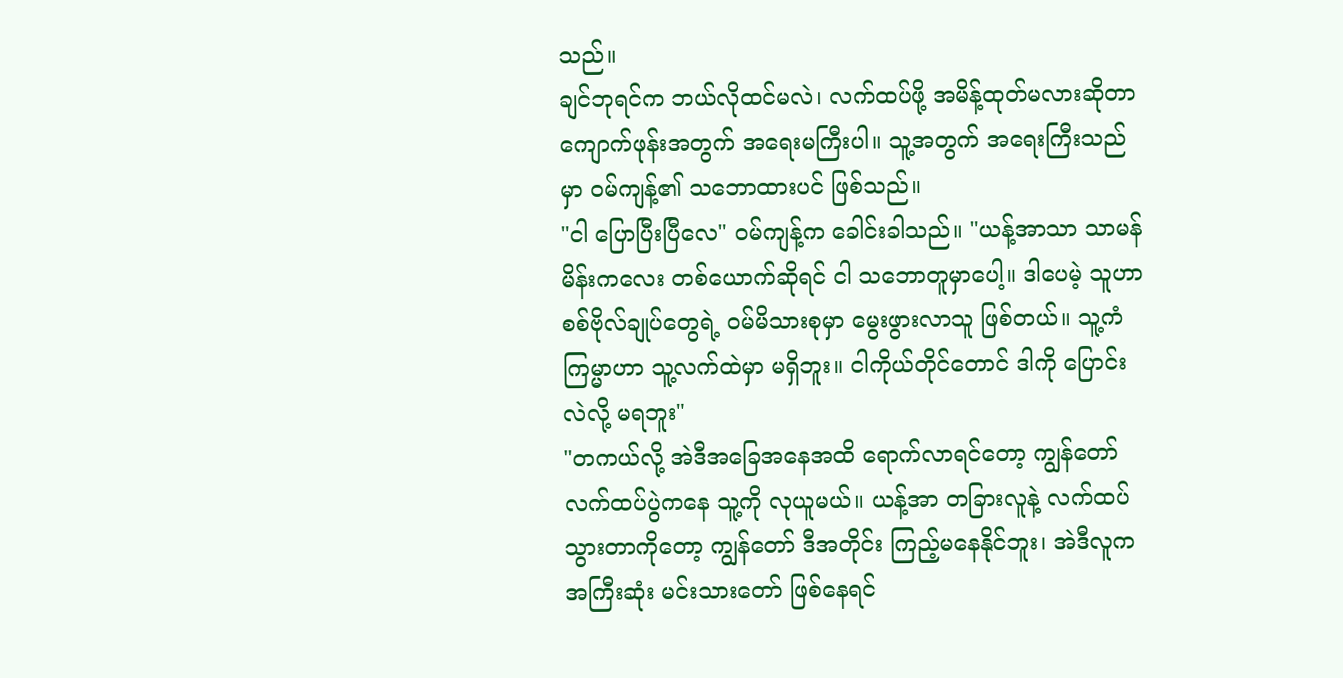သည်။
ချင်ဘုရင်က ဘယ်လိုထင်မလဲ၊ လက်ထပ်ဖို့ အမိန့်ထုတ်မလားဆိုတာ ကျောက်ဖုန်းအတွက် အရေးမကြီးပါ။ သူ့အတွက် အရေးကြီးသည်မှာ ဝမ်ကျန့်၏ သဘောထားပင် ဖြစ်သည်။
"ငါ ပြောပြီးပြီလေ" ဝမ်ကျန့်က ခေါင်းခါသည်။ "ယန့်အာသာ သာမန်မိန်းကလေး တစ်ယောက်ဆိုရင် ငါ သဘောတူမှာပေါ့။ ဒါပေမဲ့ သူဟာ စစ်ဗိုလ်ချုပ်တွေရဲ့ ဝမ်မိသားစုမှာ မွေးဖွားလာသူ ဖြစ်တယ်။ သူ့ကံကြမ္မာဟာ သူ့လက်ထဲမှာ မရှိဘူး။ ငါကိုယ်တိုင်တောင် ဒါကို ပြောင်းလဲလို့ မရဘူး"
"တကယ်လို့ အဲဒီအခြေအနေအထိ ရောက်လာရင်တော့ ကျွန်တော် လက်ထပ်ပွဲကနေ သူ့ကို လုယူမယ်။ ယန့်အာ တခြားလူနဲ့ လက်ထပ်သွားတာကိုတော့ ကျွန်တော် ဒီအတိုင်း ကြည့်မနေနိုင်ဘူး၊ အဲဒီလူက အကြီးဆုံး မင်းသားတော် ဖြစ်နေရင်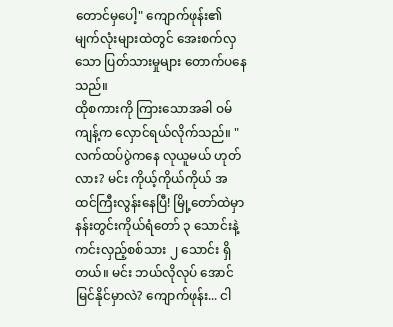တောင်မှပေါ့" ကျောက်ဖုန်း၏ မျက်လုံးများထဲတွင် အေးစက်လှသော ပြတ်သားမှုများ တောက်ပနေသည်။
ထိုစကားကို ကြားသောအခါ ဝမ်ကျန့်က လှောင်ရယ်လိုက်သည်။ "လက်ထပ်ပွဲကနေ လုယူမယ် ဟုတ်လား? မင်း ကိုယ့်ကိုယ်ကိုယ် အထင်ကြီးလွန်းနေပြီ! မြို့တော်ထဲမှာ နန်းတွင်းကိုယ်ရံတော် ၃ သောင်းနဲ့ ကင်းလှည့်စစ်သား ၂ သောင်း ရှိတယ်။ မင်း ဘယ်လိုလုပ် အောင်မြင်နိုင်မှာလဲ? ကျောက်ဖုန်း... ငါ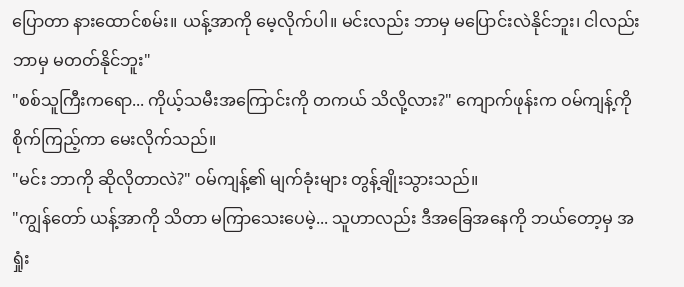ပြောတာ နားထောင်စမ်း။ ယန့်အာကို မေ့လိုက်ပါ။ မင်းလည်း ဘာမှ မပြောင်းလဲနိုင်ဘူး၊ ငါလည်း ဘာမှ မတတ်နိုင်ဘူး"
"စစ်သူကြီးကရော... ကိုယ့်သမီးအကြောင်းကို တကယ် သိလို့လား?" ကျောက်ဖုန်းက ဝမ်ကျန့်ကို စိုက်ကြည့်ကာ မေးလိုက်သည်။
"မင်း ဘာကို ဆိုလိုတာလဲ?" ဝမ်ကျန့်၏ မျက်ခုံးများ တွန့်ချိုးသွားသည်။
"ကျွန်တော် ယန့်အာကို သိတာ မကြာသေးပေမဲ့... သူဟာလည်း ဒီအခြေအနေကို ဘယ်တော့မှ အရှုံး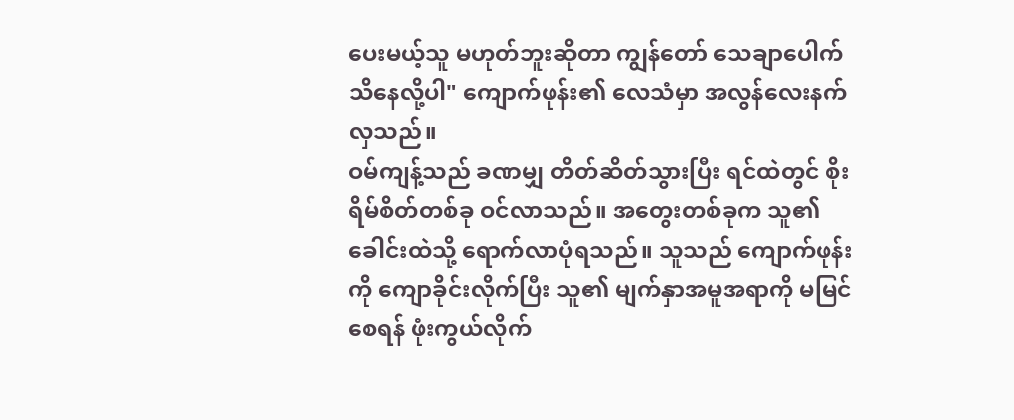ပေးမယ့်သူ မဟုတ်ဘူးဆိုတာ ကျွန်တော် သေချာပေါက် သိနေလို့ပါ" ကျောက်ဖုန်း၏ လေသံမှာ အလွန်လေးနက်လှသည်။
ဝမ်ကျန့်သည် ခဏမျှ တိတ်ဆိတ်သွားပြီး ရင်ထဲတွင် စိုးရိမ်စိတ်တစ်ခု ဝင်လာသည်။ အတွေးတစ်ခုက သူ၏ ခေါင်းထဲသို့ ရောက်လာပုံရသည်။ သူသည် ကျောက်ဖုန်းကို ကျောခိုင်းလိုက်ပြီး သူ၏ မျက်နှာအမူအရာကို မမြင်စေရန် ဖုံးကွယ်လိုက်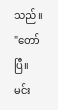သည်။
"တော်ပြီ။ မင်း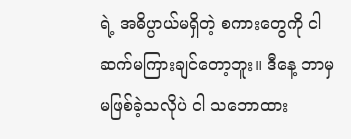ရဲ့ အဓိပ္ပာယ်မရှိတဲ့ စကားတွေကို ငါ ဆက်မကြားချင်တော့ဘူး။ ဒီနေ့ ဘာမှ မဖြစ်ခဲ့သလိုပဲ ငါ သဘောထား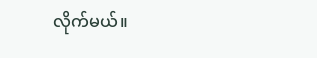လိုက်မယ်။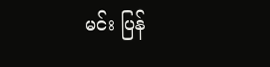မင်း ပြန်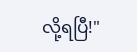လို့ရပြီ!"